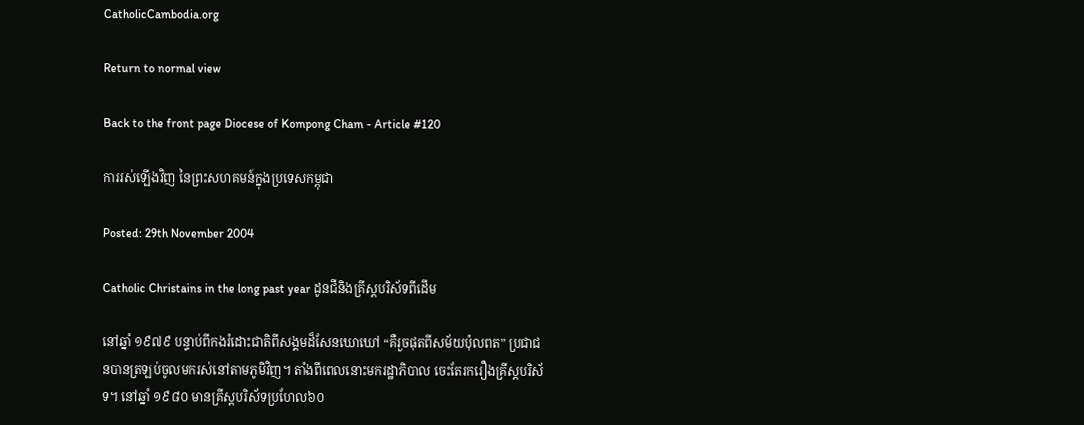CatholicCambodia.org

Return to normal view

Back to the front page Diocese of Kompong Cham - Article #120

ការរស់ឡើងវិញ នៃព្រះសហគមន៍ក្នុងប្រទេសកម្ពុជា

Posted: 29th November 2004

Catholic Christains in the long past year ដូនជីនិងគ្រីស្តបរិស័ទពីដើម

នៅឆ្នាំ ១៩៧៩ បន្ទាប់ពីកងរំដោះជាតិពីសង្គមដ៏សែនឃោឃៅ “គឺរួចផុតពីសម័យប៉ុលពត” ប្រជាជនបានត្រឡប់ចូលមករស់នៅតាមភូមិវិញ។ តាំងពីពេលនោះមករដ្ឋាភិបាល ចេះតែរករឿងគ្រីស្តបរិស័ទ។ នៅឆ្នាំ ១៩៨០ មានគ្រីស្តបរិស័ទប្រហែល៦០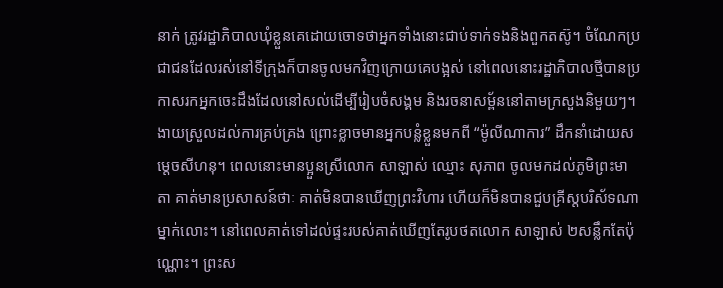នាក់ ត្រូវរដ្ឋាភិបាលឃុំខ្លួនគេដោយចោទថាអ្នកទាំងនោះជាប់ទាក់ទងនិងពួកតស៊ូ។ ចំណែកប្រជាជនដែលរស់នៅទីក្រុងក៏បានចូលមកវិញក្រោយគេបង្អស់ នៅពេលនោះរដ្ឋាភិបាលថ្មីបានប្រកាសរកអ្នកចេះដឹងដែលនៅសល់ដើម្បីរៀបចំសង្គម និងរចនាសម្ព័ននៅតាមក្រសួងនិមួយៗ។ ងាយស្រួលដល់ការគ្រប់គ្រង ព្រោះខ្លាចមានអ្នកបន្លំខ្លួនមកពី “ម៉ូលីណាការ” ដឹកនាំដោយសម្តេចសីហនុ។ ពេលនោះមានប្អួនស្រីលោក សាឡាស់ ឈ្មោះ សុភាព ចូលមកដល់ភូមិព្រះមាតា គាត់មានប្រសាសន៍ថាៈ គាត់មិនបានឃើញព្រះវិហារ ហើយក៏មិនបានជួបគ្រីស្តបរិស័ទណាម្នាក់លោះ។ នៅពេលគាត់ទៅដល់ផ្ទះរបស់គាត់ឃើញតែរូបថតលោក សាឡាស់ ២សន្លឹកតែប៉ុណ្ណោះ។ ព្រះស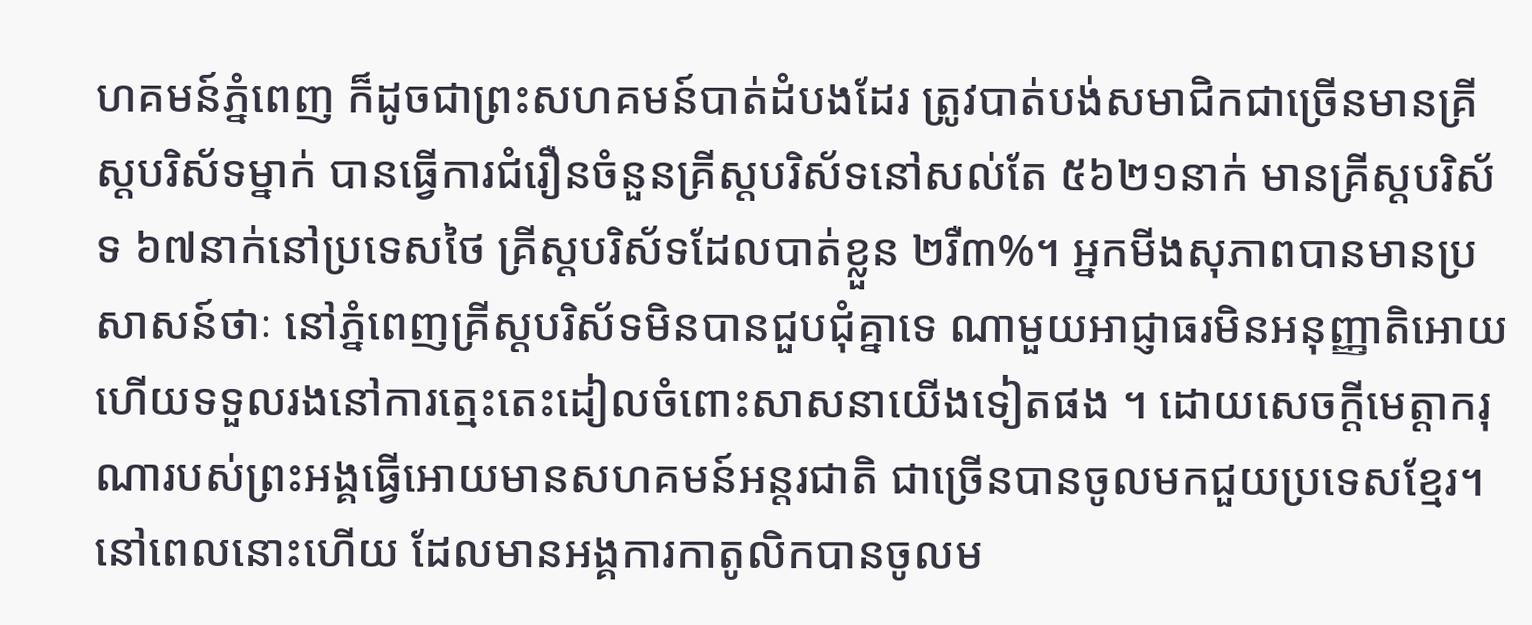ហគមន៍ភ្នំពេញ ក៏ដូចជាព្រះសហគមន៍បាត់ដំបងដែរ ត្រូវបាត់បង់សមាជិកជាច្រើនមានគ្រីស្តបរិស័ទម្នាក់ បានធ្វើការជំរឿនចំនួនគ្រីស្តបរិស័ទនៅសល់តែ ៥៦២១នាក់ មានគ្រីស្តបរិស័ទ ៦៧នាក់នៅប្រទេសថៃ គ្រីស្តបរិស័ទដែលបាត់ខ្លួន ២រឺ៣%។ អ្នកមីងសុភាពបានមានប្រសាសន៍ថាៈ នៅភ្នំពេញគ្រីស្តបរិស័ទមិនបានជួបជុំគ្នាទេ ណាមួយអាជ្ញាធរមិនអនុញ្ញាតិអោយ ហើយទទួលរងនៅការត្មេះតេះដៀលចំពោះសាសនាយើងទៀតផង ។ ដោយសេចក្តីមេត្តាករុណារបស់ព្រះអង្គធ្វើអោយមានសហគមន៍អន្តរជាតិ ជាច្រើនបានចូលមកជួយប្រទេសខ្មែរ។ នៅពេលនោះហើយ ដែលមានអង្គការកាតូលិកបានចូលម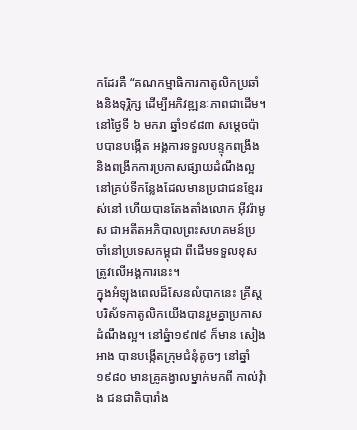កដែរគឺ “គណកម្មាធិការកាតូលិកប្រឆាំងនិងទុរ្ភិក្ស ដើម្បីអភិវឌ្ឍនៈភាពជាដើម។ នៅថ្ងៃទី ៦ មករា ឆ្នាំ១៩៨៣ សម្តេចប៉ាបបានបង្កើត អង្គការទទួលបន្ទុកពង្រឹងនិងពង្រីកការប្រកាសផ្សាយដំណឹងល្អនៅគ្រប់ទីកន្លែងដែលមានប្រជាជនខ្មែររស់នៅ ហើយបានតែងតាំងលោក អ៊ីវរ៉ាមូស ជាអតីតអភិបាលព្រះសហគមន៍ប្រចាំនៅប្រទេសកម្ពុជា ពីដើមទទួលខុសត្រូវលើអង្គការនេះ។
ក្នុងអំឡុងពេលដ៏សែនលំបាកនេះ គ្រីស្តបរិស័ទកាតូលិកយើងបានរួមគ្នាប្រកាសដំណឹងល្អ។ នៅឆ្នំា១៩៧៩ ក៏មាន សៀង អាង បានបង្កើតក្រុមជំនុំតូចៗ នៅឆ្នាំ ១៩៨០ មានគ្រូគង្វាលម្នាក់មកពី កាល់វុំាង ជនជាតិបារាំង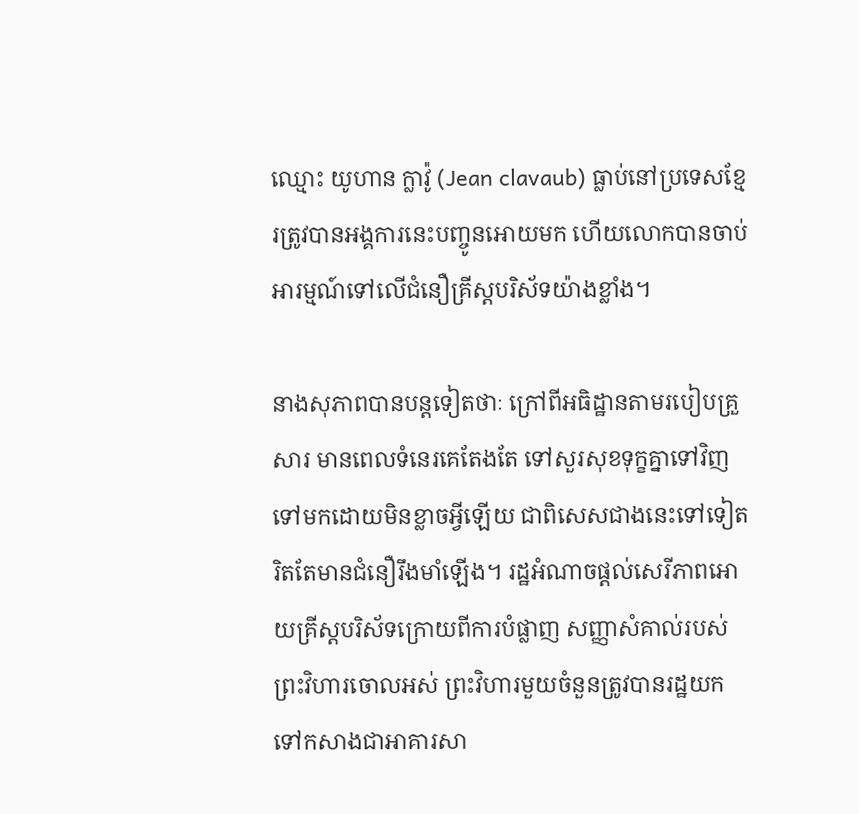ឈ្មោះ យូហាន ក្លាវ៉ូ (Jean clavaub) ធ្លាប់នៅប្រទេសខ្មែរត្រូវបានអង្គការនេះបញ្ចូនអោយមក ហើយលោកបានចាប់អារម្មណ៍ទៅលើជំនឿគ្រីស្តបរិស័ទយ៉ាងខ្លាំង។

នាងសុភាពបានបន្តទៀតថាៈ ក្រៅពីអធិដ្ឋានតាមរបៀបគ្រួសារ មានពេលទំនេរគេតែងតែ ទៅសួរសុខទុក្ខគ្នាទៅវិញទៅមកដោយមិនខ្លាចអ្វីឡើយ ជាពិសេសជាងនេះទៅទៀតរិតតែមានជំនឿរឹងមាំឡើង។ រដ្ឋអំណាចផ្តល់សេរីភាពអោយគ្រីស្តបរិស័ទក្រោយពីការបំផ្លាញ សញ្ញាសំគាល់របស់ព្រះវិហារចោលអស់ ព្រះវិហារមួយចំនួនត្រូវបានរដ្ឋយកទៅកសាងជាអាគារសា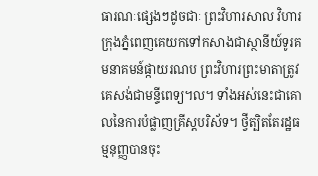ធារណៈផ្សេងៗដូចជាៈ ព្រះវិហារសាល វិហារក្រុងភ្នំពេញគេយកទៅកសាងជាស្ថានីយ៍ទូរគមនាគមន៍ផ្កាយរណប ព្រះវិហារព្រះមាតាត្រូវគេសង់ជាមន្ទីពេទ្យ។ល។ ទាំងអស់នេះជាគោលនៃការបំផ្លាញគ្រីស្តបរិស័ទ។ ថ្វីត្បិតតែរដ្ឋធម្មនុញ្ញបានចុះ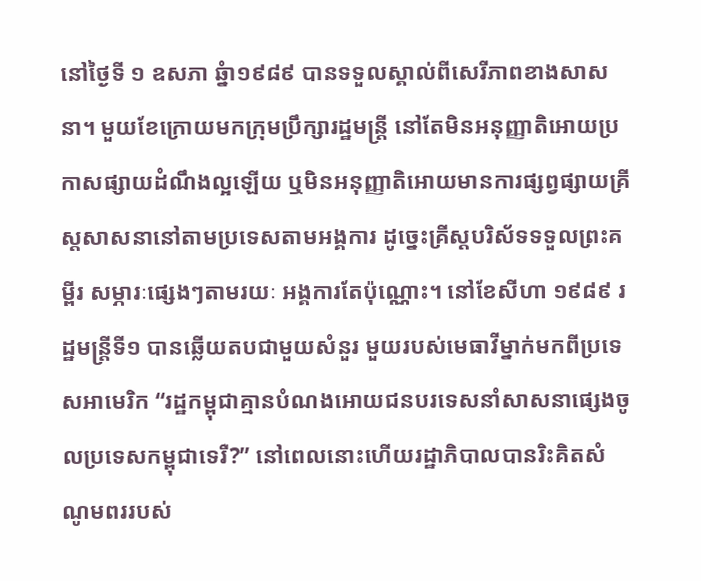នៅថ្ងៃទី ១ ឧសភា ឆ្នំា១៩៨៩ បានទទួលស្គាល់ពីសេរីភាពខាងសាសនា។ មួយខែក្រោយមកក្រុមប្រឹក្សារដ្ឋមន្ត្រី នៅតែមិនអនុញ្ញាតិអោយប្រកាសផ្សាយដំណឹងល្អឡើយ ឬមិនអនុញ្ញាតិអោយមានការផ្សព្វផ្សាយគ្រីស្តសាសនានៅតាមប្រទេសតាមអង្គការ ដូច្នេះគ្រីស្តបរិស័ទទទួលព្រះគម្ពីរ សម្ភារៈផ្សេងៗតាមរយៈ អង្គការតែប៉ុណ្ណោះ។ នៅខែសីហា ១៩៨៩ រដ្ឋមន្ត្រីទី១ បានឆ្លើយតបជាមួយសំនួរ មួយរបស់មេធាវីម្នាក់មកពីប្រទេសអាមេរិក “រដ្ឋកម្ពុជាគ្មានបំណងអោយជនបរទេសនាំសាសនាផ្សេងចូលប្រទេសកម្ពុជាទេរឺ?” នៅពេលនោះហើយរដ្ឋាភិបាលបានរិះគិតសំណូមពររបស់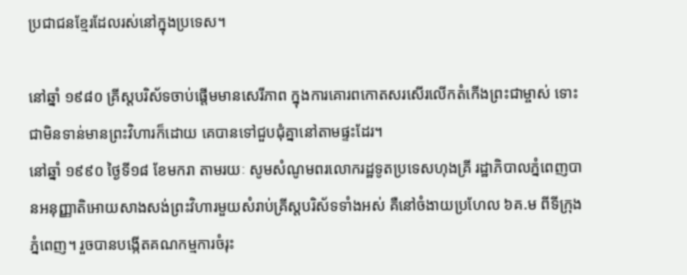ប្រជាជនខ្មែរដែលរស់នៅក្នុងប្រទេស។

នៅឆ្នាំ ១៩៨០ គ្រីស្តបរិស័ទចាប់ផ្តើមមានសេរីភាព ក្នុងការគោរពកោតសរសើរលើកតំកើងព្រះជាម្ចាស់ ទោះជាមិនទាន់មានព្រះវិហារក៏ដោយ គេបានទៅជួបជុំគ្នានៅតាមផ្ទះដែរ។
នៅឆ្នាំ ១៩៩០ ថ្ងៃទី១៨ ខែមករា តាមរយៈ សូមសំណូមពរលោករដ្ឋទូតប្រទេសហុងគ្រី រដ្ឋាភិបាលភ្នំពេញបានអនុញ្ញាតិអោយសាងសង់ព្រះវិហារមួយសំរាប់គ្រីស្តបរិស័ទទាំងអស់ គឺនៅចំងាយប្រហែល ៦គ.ម ពីទីក្រុងភ្នំពេញ។ រួចបានបង្កើតគណកម្មការចំរុះ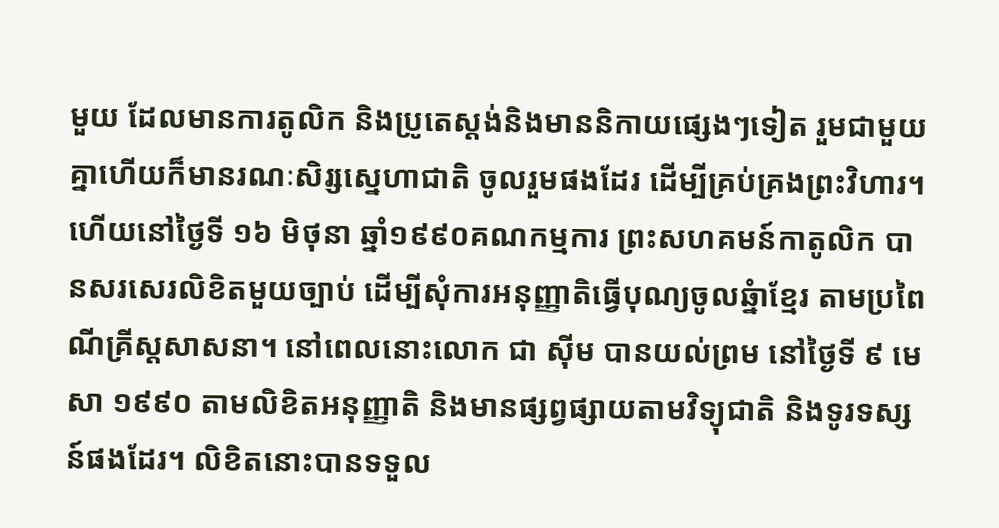មួយ ដែលមានការតូលិក និងប្រូតេស្តង់និងមាននិកាយផ្សេងៗទៀត រួមជាមួយគ្នាហើយក៏មានរណៈសិរ្សស្នេហាជាតិ ចូលរួមផងដែរ ដើម្បីគ្រប់គ្រងព្រះវិហារ។ ហើយនៅថ្ងៃទី ១៦ មិថុនា ឆ្នាំ១៩៩០គណកម្មការ ព្រះសហគមន៍កាតូលិក បានសរសេរលិខិតមួយច្បាប់ ដើម្បីសុំការអនុញ្ញាតិធ្វើបុណ្យចូលឆ្នំាខ្មែរ តាមប្រពៃណីគ្រីស្តសាសនា។ នៅពេលនោះលោក ជា ស៊ីម បានយល់ព្រម នៅថ្ងៃទី ៩ មេសា ១៩៩០ តាមលិខិតអនុញ្ញាតិ និងមានផ្សព្វផ្សាយតាមវិទ្យុជាតិ និងទូរទស្សន៍ផងដែរ។ លិខិតនោះបានទទួល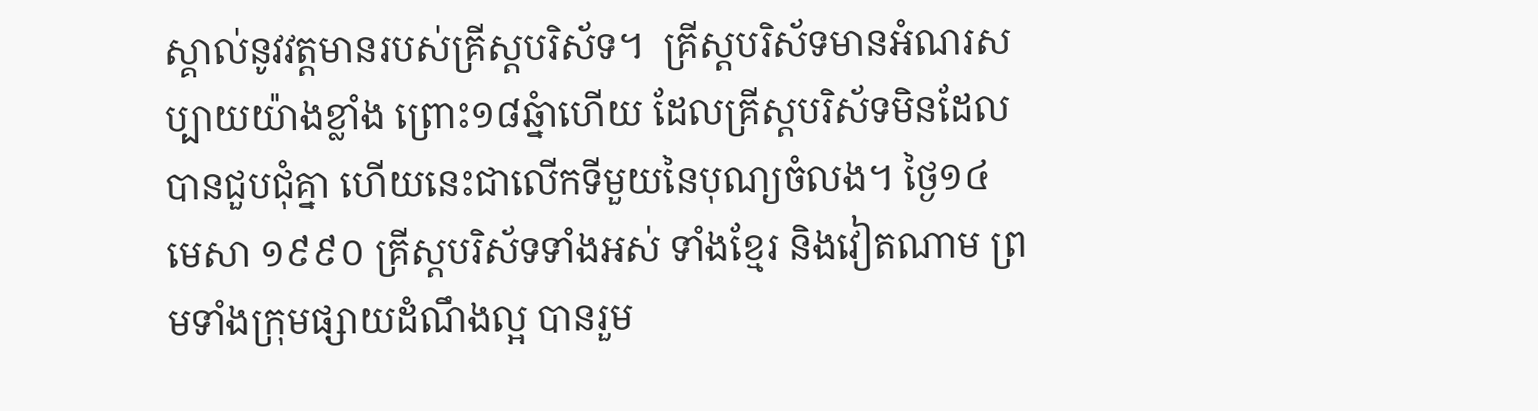ស្គាល់នូវវត្តមានរបស់គ្រីស្តបរិស័ទ។  គ្រីស្តបរិស័ទមានអំណរសប្បាយយ៉ាងខ្លាំង ព្រោះ១៨ឆ្នំាហើយ ដែលគ្រីស្តបរិស័ទមិនដែលបានជួបជុំគ្នា ហើយនេះជាលើកទីមួយនៃបុណ្យចំលង។ ថ្ងៃ១៤ មេសា ១៩៩០ គ្រីស្តបរិស័ទទាំងអស់ ទាំងខ្មែរ និងវៀតណាម ព្រមទាំងក្រុមផ្សាយដំណឹងល្អ បានរួម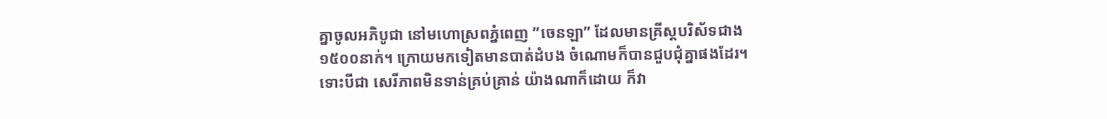គ្នាចូលអភិបូជា នៅមហោស្រពភ្នំពេញ ”ចេនឡា” ដែលមានគ្រីស្តបរិស័ទជាង ១៥០០នាក់។ ក្រោយមកទៀតមានបាត់ដំបង ចំណោមក៏បានជួបជុំគ្នាផងដែរ។ ទោះបីជា សេរីភាពមិនទាន់គ្រប់គ្រាន់ យ៉ាងណាក៏ដោយ ក៏វា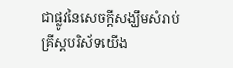ជាផ្លូវនៃសេចក្តីសង្ឃឹមសំរាប់គ្រីស្តបរិស័ទយើង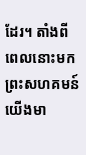ដែរ។ តាំងពីពេលនោះមក ព្រះសហគមន៍យើងមា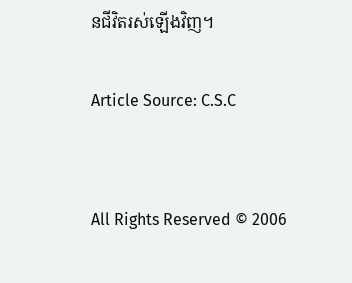នជីវិតរស់ឡើងវិញ។

Article Source: C.S.C


All Rights Reserved © 2006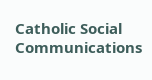Catholic Social Communications